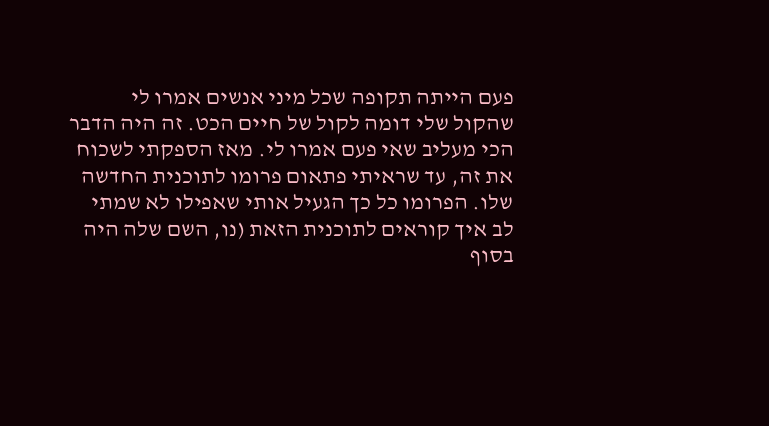פעם הייתה תקופה שכל מיני אנשים אמרו לי שהקול שלי דומה לקול של חיים הכט. זה היה הדבר הכי מעליב שאי פעם אמרו לי. מאז הספקתי לשכוח את זה, עד שראיתי פתאום פרומו לתוכנית החדשה שלו. הפרומו כל כך הגעיל אותי שאפילו לא שמתי לב איך קוראים לתוכנית הזאת (נו, השם שלה היה בסוף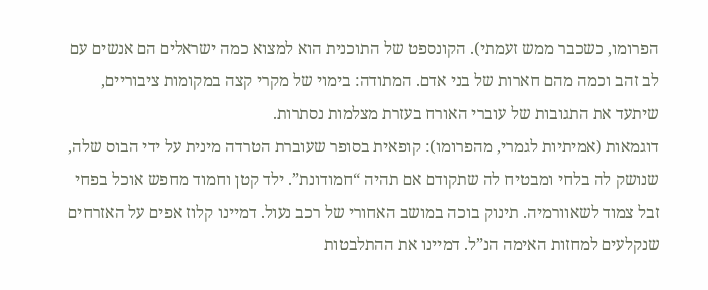הפרומו, כשכבר ממש זעמתי). הקונספט של התוכנית הוא למצוא כמה ישראלים הם אנשים עם לב זהב וכמה מהם חארות של בני אדם. המתודה: בימוי של מקרי קצה במקומות ציבוריים, שיתעד את התגובות של עוברי האורח בעזרת מצלמות נסתרות.
דוגמאות (אמיתיות לגמרי, מהפרומו): קופאית בסופר שעוברת הטרדה מינית על ידי הבוס שלה, שנושק לה בלחי ומבטיח לה שתקודם אם תהיה “חמודונת”. ילד קטן וחמוד מחפש אוכל בפחי זבל צמוד לשאוורמיה. תינוק בוכה במושב האחורי של רכב נעול. דמיינו קלוז אפים על האזרחים שנקלעים למחזות האימה הנ”ל. דמיינו את ההתלבטות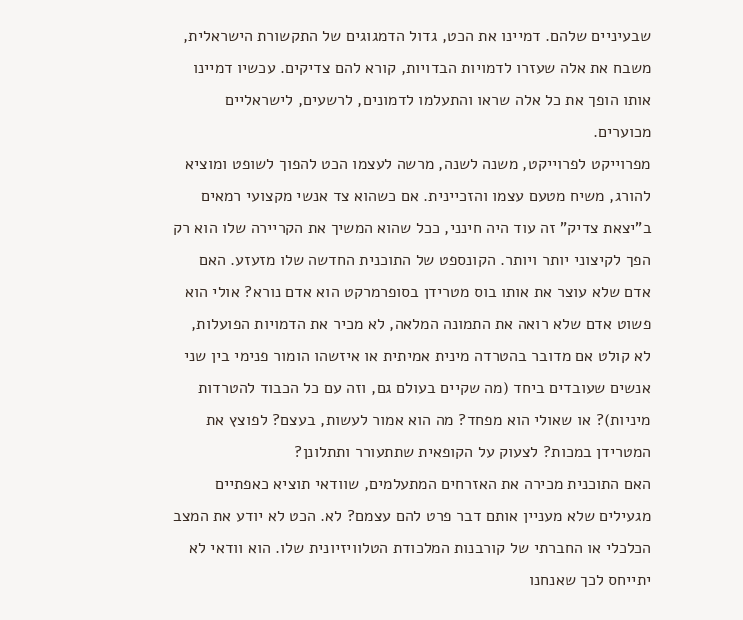שבעיניים שלהם. דמיינו את הכט, גדול הדמגוגים של התקשורת הישראלית, משבח את אלה שעזרו לדמויות הבדויות, קורא להם צדיקים. עכשיו דמיינו אותו הופך את כל אלה שראו והתעלמו לדמונים, לרשעים, לישראליים מכוערים.
מפרוייקט לפרוייקט, משנה לשנה, מרשה לעצמו הכט להפוך לשופט ומוציא להורג, משיח מטעם עצמו והזכיינית. אם כשהוא צד אנשי מקצועי רמאים ב”יצאת צדיק” זה עוד היה חינני, ככל שהוא המשיך את הקריירה שלו הוא רק הפך לקיצוני יותר ויותר. הקונספט של התוכנית החדשה שלו מזעזע. האם אדם שלא עוצר את אותו בוס מטרידן בסופרמרקט הוא אדם נורא? אולי הוא פשוט אדם שלא רואה את התמונה המלאה, לא מכיר את הדמויות הפועלות, לא קולט אם מדובר בהטרדה מינית אמיתית או איזשהו הומור פנימי בין שני אנשים שעובדים ביחד (מה שקיים בעולם גם, וזה עם כל הכבוד להטרדות מיניות)? או שאולי הוא מפחד? מה הוא אמור לעשות, בעצם? לפוצץ את המטרידן במכות? לצעוק על הקופאית שתתעורר ותתלונן?
האם התוכנית מכירה את האזרחים המתעלמים, שוודאי תוציא כאפתיים מגעילים שלא מעניין אותם דבר פרט להם עצמם? לא. הכט לא יודע את המצב הכלכלי או החברתי של קורבנות המלכודת הטלוויזיונית שלו. הוא וודאי לא יתייחס לכך שאנחנו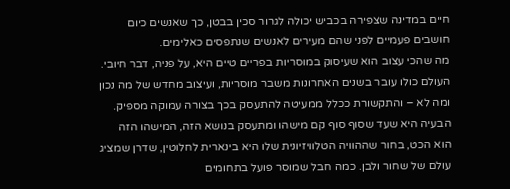חיים במדינה שצפירה בכביש יכולה לגרור סכין בבטן, כך שאנשים כיום חושבים פעמיים לפני שהם מעירים לאנשים שנתפסים כאלימים.
מה שהכי עצוב הוא שעיסוק במוסריות בפריים טיים היא, על פניה, דבר חיובי. העולם כולו עובר בשנים האחרונות משבר מוסריות, ועיצוב מחדש של מה נכון ומה לא – והתקשורת ככלל ממעיטה להתעסק בכך בצורה עמוקה מספיק. הבעיה היא שעד שסוף סוף קם מישהו ומתעסק בנושא הזה, המישהו הזה הוא הכט, בחור שההוויה הטלוויזיונית שלו היא בינארית לחלוטין, שדרן שמציג עולם של שחור ולבן. כמה חבל שמוסר פועל בתחומים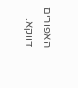האפורים דווקא.